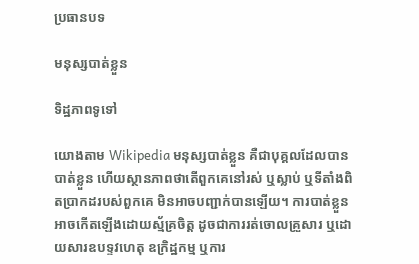ប្រធានបទ

មនុស្សបាត់ខ្លួន

ទិដ្ឋភាពទូទៅ

យោងតាម Wikipedia មនុស្សបាត់ខ្លួន គឺជាបុគ្គលដែលបានបាត់ខ្លួន ហើយស្ថានភាពថាតើពួកគេនៅរស់ ឬស្លាប់ ឬទីតាំងពិតប្រាកដរបស់ពួកគេ មិនអាចបញ្ជាក់បានឡើយ។ ការបាត់ខ្លួនអាចកើតឡើងដោយស្ម័គ្រចិត្ត ដូចជាការរត់ចោលគ្រួសារ ឬដោយសារឧបទ្ទវហេតុ ឧក្រិដ្ឋកម្ម ឬការ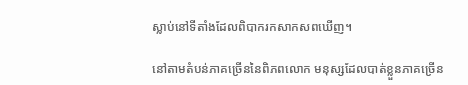ស្លាប់នៅទីតាំងដែលពិបាករកសាកសពឃើញ។

នៅតាមតំបន់ភាគច្រើននៃពិភពលោក មនុស្សដែលបាត់ខ្លួនភាគច្រើន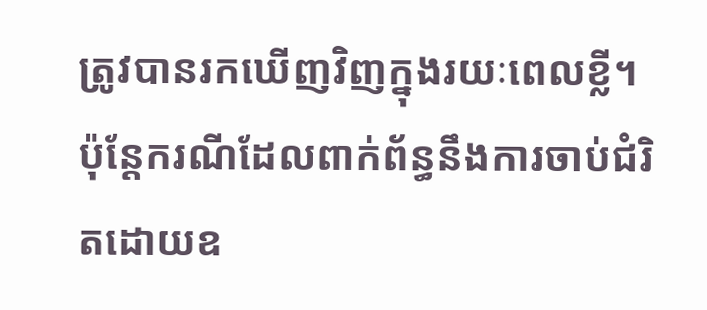ត្រូវបានរកឃើញវិញក្នុងរយៈពេលខ្លី។ ប៉ុន្តែករណីដែលពាក់ព័ន្ធនឹងការចាប់ជំរិតដោយឧ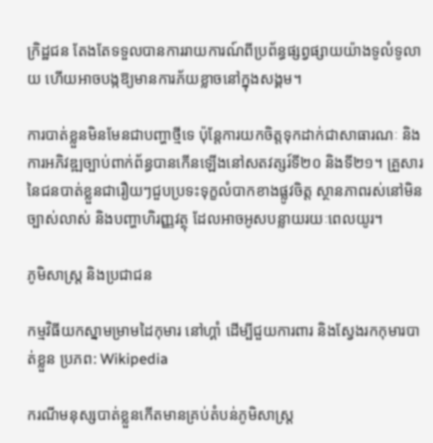ក្រិដ្ឋជន តែងតែទទួលបានការរាយការណ៍ពីប្រព័ន្ធផ្សព្វផ្សាយយ៉ាងទូលំទូលាយ ហើយអាចបង្កឱ្យមានការភ័យខ្លាចនៅក្នុងសង្គម។

ការបាត់ខ្លួនមិនមែនជាបញ្ហាថ្មីទេ ប៉ុន្តែការយកចិត្តទុកដាក់ជាសាធារណៈ និងការអភិវឌ្ឍច្បាប់ពាក់ព័ន្ធបានកើនឡើងនៅសតវត្សរ៍ទី២០ និងទី២១។ គ្រួសារនៃជនបាត់ខ្លួនជារឿយៗជួបប្រទះទុក្ខលំបាកខាងផ្លូវចិត្ត ស្ថានភាពរស់នៅមិនច្បាស់លាស់ និងបញ្ហាហិរញ្ញវត្ថុ ដែលអាចអូសបន្លាយរយៈពេលយូរ។

ភូមិសាស្ត្រ និងប្រជាជន

កម្មវិធីយកស្នាមម្រាមដៃកុមារ នៅហ្គាំ ដើម្បីជួយការពារ និងស្វែងរកកុមារបាត់ខ្លួន ប្រភព: Wikipedia

ករណីមនុស្សបាត់ខ្លួនកើតមានគ្រប់តំបន់ភូមិសាស្ត្រ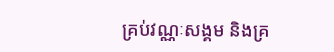គ្រប់វណ្ណៈសង្គម និងគ្រ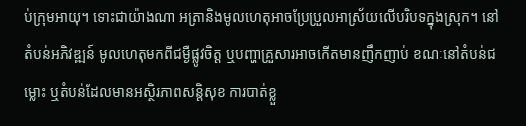ប់ក្រុមអាយុ។ ទោះជាយ៉ាងណា អត្រានិងមូលហេតុអាចប្រែប្រួលអាស្រ័យលើបរិបទក្នុងស្រុក។ នៅតំបន់អភិវឌ្ឍន៍ មូលហេតុមកពីជម្ងឺផ្លូវចិត្ត ឬបញ្ហាគ្រួសារអាចកើតមានញឹកញាប់ ខណៈនៅតំបន់ជម្លោះ ឬតំបន់ដែលមានអស្ថិរភាពសន្តិសុខ ការបាត់ខ្លួ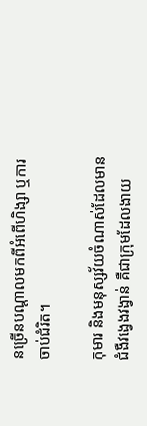នច្រើនបណ្តាលមកពីអំពើហិង្សា ឬការចាប់ជំរិត។

កុមារ និងមនុស្សវ័យចំណាស់ដែលមានជំងឺវង្វេងវង្វាន់ គឺជាក្រុមដែលងាយ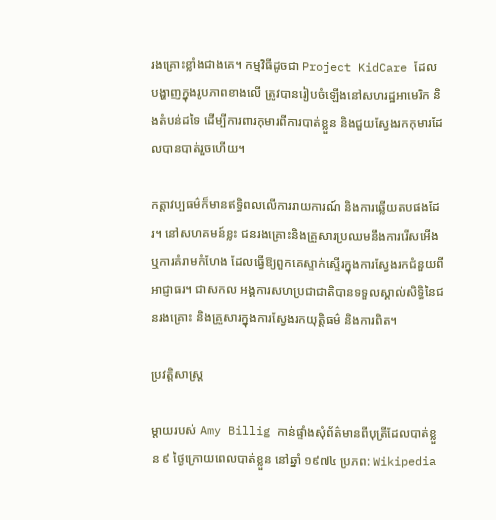រងគ្រោះខ្លាំងជាងគេ។ កម្មវិធីដូចជា Project KidCare ដែលបង្ហាញក្នុងរូបភាពខាងលើ ត្រូវបានរៀបចំឡើងនៅសហរដ្ឋអាមេរិក និងតំបន់ដទៃ ដើម្បីការពារកុមារពីការបាត់ខ្លួន និងជួយស្វែងរកកុមារដែលបានបាត់រួចហើយ។

កត្តាវប្បធម៌ក៏មានឥទ្ធិពលលើការរាយការណ៍ និងការឆ្លើយតបផងដែរ។ នៅសហគមន៍ខ្លះ ជនរងគ្រោះនិងគ្រួសារប្រឈមនឹងការរើសអើង ឬការគំរាមកំហែង ដែលធ្វើឱ្យពួកគេស្ទាក់ស្ទើរក្នុងការស្វែងរកជំនួយពីអាជ្ញាធរ។ ជាសកល អង្គការសហប្រជាជាតិបានទទួលស្គាល់សិទ្ធិនៃជនរងគ្រោះ និងគ្រួសារក្នុងការស្វែងរកយុត្តិធម៌ និងការពិត។

ប្រវត្តិសាស្ត្រ

ម្តាយរបស់ Amy Billig កាន់ផ្ទាំងសុំព័ត៌មានពីបុត្រីដែលបាត់ខ្លួន ៩ ថ្ងៃក្រោយពេលបាត់ខ្លួន នៅឆ្នាំ ១៩៧៤ ប្រភព: Wikipedia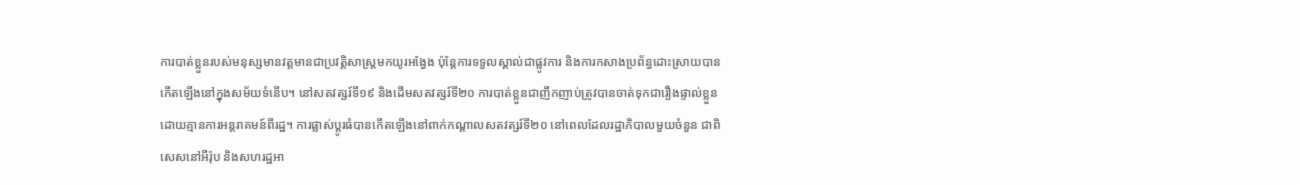ការបាត់ខ្លួនរបស់មនុស្សមានវត្តមានជាប្រវត្តិសាស្ត្រមកយូរអង្វែង ប៉ុន្តែការទទួលស្គាល់ជាផ្លូវការ និងការកសាងប្រព័ន្ធដោះស្រាយបានកើតឡើងនៅក្នុងសម័យទំនើប។ នៅសតវត្សរ៍ទី១៩ និងដើមសតវត្សរ៍ទី២០ ការបាត់ខ្លួនជាញឹកញាប់ត្រូវបានចាត់ទុកជារឿងផ្ទាល់ខ្លួន ដោយគ្មានការអន្តរាគមន៍ពីរដ្ឋ។ ការផ្លាស់ប្តូរធំបានកើតឡើងនៅពាក់កណ្តាលសតវត្សរ៍ទី២០ នៅពេលដែលរដ្ឋាភិបាលមួយចំនួន ជាពិសេសនៅអឺរ៉ុប និងសហរដ្ឋអា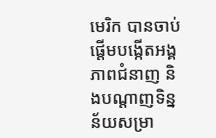មេរិក បានចាប់ផ្តើមបង្កើតអង្គភាពជំនាញ និងបណ្តាញទិន្នន័យសម្រា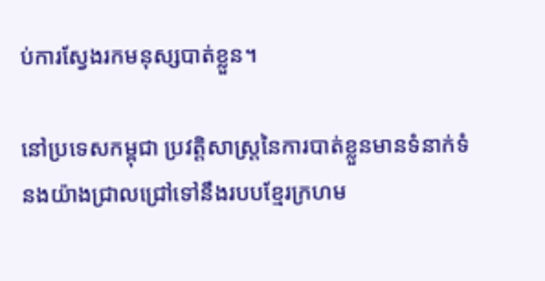ប់ការស្វែងរកមនុស្សបាត់ខ្លួន។

នៅប្រទេសកម្ពុជា ប្រវត្តិសាស្ត្រនៃការបាត់ខ្លួនមានទំនាក់ទំនងយ៉ាងជ្រាលជ្រៅទៅនឹងរបបខ្មែរក្រហម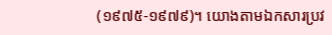(១៩៧៥-១៩៧៩)។ យោងតាមឯកសារប្រវ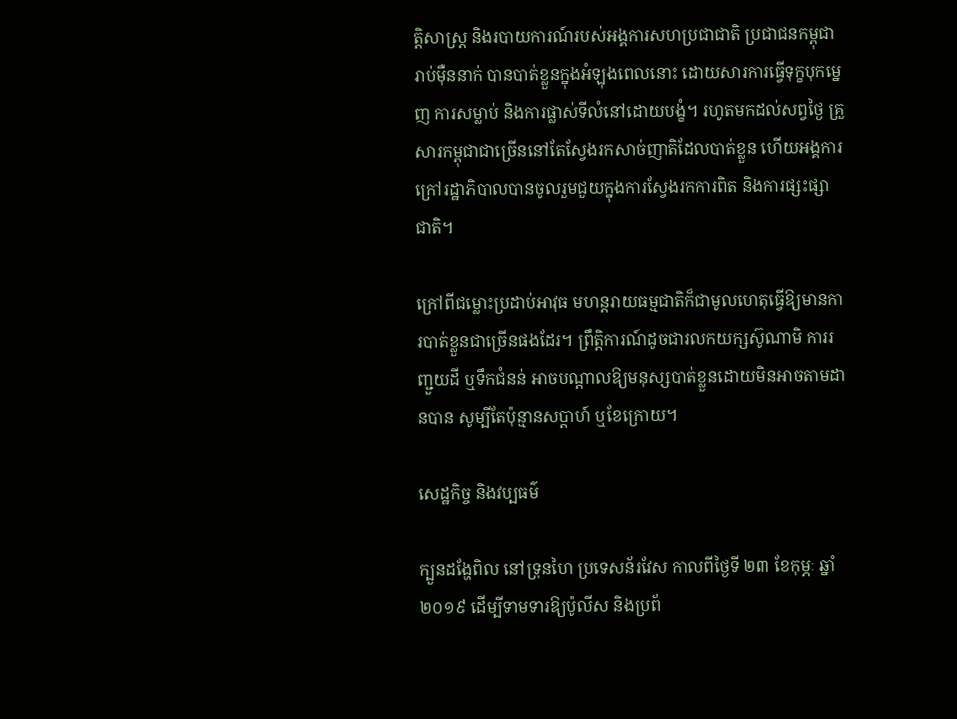ត្តិសាស្ត្រ និងរបាយការណ៍របស់អង្គការសហប្រជាជាតិ ប្រជាជនកម្ពុជារាប់ម៉ឺននាក់ បានបាត់ខ្លួនក្នុងអំឡុងពេលនោះ ដោយសារការធ្វើទុក្ខបុកម្នេញ ការសម្លាប់ និងការផ្លាស់ទីលំនៅដោយបង្ខំ។ រហូតមកដល់សព្វថ្ងៃ គ្រួសារកម្ពុជាជាច្រើននៅតែស្វែងរកសាច់ញាតិដែលបាត់ខ្លួន ហើយអង្គការក្រៅរដ្ឋាភិបាលបានចូលរួមជួយក្នុងការស្វែងរកការពិត និងការផ្សះផ្សាជាតិ។

ក្រៅពីជម្លោះប្រដាប់អាវុធ មហន្តរាយធម្មជាតិក៏ជាមូលហេតុធ្វើឱ្យមានការបាត់ខ្លួនជាច្រើនផងដែរ។ ព្រឹត្តិការណ៍ដូចជារលកយក្សស៊ូណាមិ ការរញ្ជួយដី ឬទឹកជំនន់ អាចបណ្តាលឱ្យមនុស្សបាត់ខ្លួនដោយមិនអាចតាមដានបាន សូម្បីតែប៉ុន្មានសប្តាហ៍ ឬខែក្រោយ។

សេដ្ឋកិច្ច និងវប្បធម៌

ក្បួនដង្ហែពិល នៅទ្រុនហៃ ប្រទេសន័រវែស កាលពីថ្ងៃទី ២៣ ខែកុម្ភៈ ឆ្នាំ ២០១៩ ដើម្បីទាមទារឱ្យប៉ូលីស និងប្រព័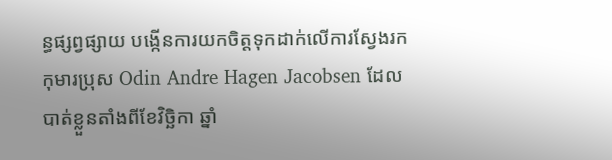ន្ធផ្សព្វផ្សាយ បង្កើនការយកចិត្តទុកដាក់លើការស្វែងរកកុមារប្រុស Odin Andre Hagen Jacobsen ដែលបាត់ខ្លួនតាំងពីខែវិច្ឆិកា ឆ្នាំ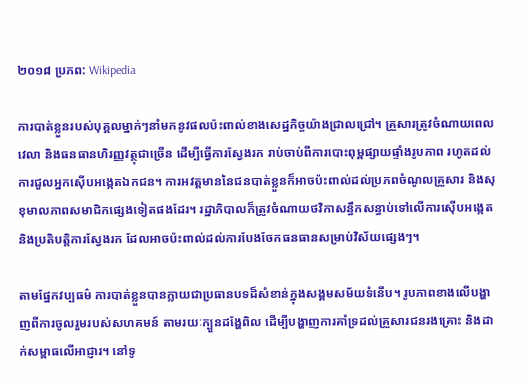២០១៨ ប្រភព: Wikipedia

ការបាត់ខ្លួនរបស់បុគ្គលម្នាក់ៗនាំមកនូវផលប៉ះពាល់ខាងសេដ្ឋកិច្ចយ៉ាងជ្រាលជ្រៅ។ គ្រួសារត្រូវចំណាយពេលវេលា និងធនធានហិរញ្ញវត្ថុជាច្រើន ដើម្បីធ្វើការស្វែងរក រាប់ចាប់ពីការបោះពុម្ពផ្សាយផ្ទាំងរូបភាព រហូតដល់ការជួលអ្នកស៊ើបអង្កេតឯកជន។ ការអវត្តមាននៃជនបាត់ខ្លួនក៏អាចប៉ះពាល់ដល់ប្រភពចំណូលគ្រួសារ និងសុខុមាលភាពសមាជិកផ្សេងទៀតផងដែរ។ រដ្ឋាភិបាលក៏ត្រូវចំណាយថវិកាសន្ធឹកសន្ធាប់ទៅលើការស៊ើបអង្កេត និងប្រតិបត្តិការស្វែងរក ដែលអាចប៉ះពាល់ដល់ការបែងចែកធនធានសម្រាប់វិស័យផ្សេងៗ។

តាមផ្នែកវប្បធម៌ ការបាត់ខ្លួនបានក្លាយជាប្រធានបទដ៏សំខាន់ក្នុងសង្គមសម័យទំនើប។ រូបភាពខាងលើបង្ហាញពីការចូលរួមរបស់សហគមន៍ តាមរយៈក្បួនដង្ហែពិល ដើម្បីបង្ហាញការគាំទ្រដល់គ្រួសារជនរងគ្រោះ និងដាក់សម្ពាធលើអាជ្ញារ។ នៅទូ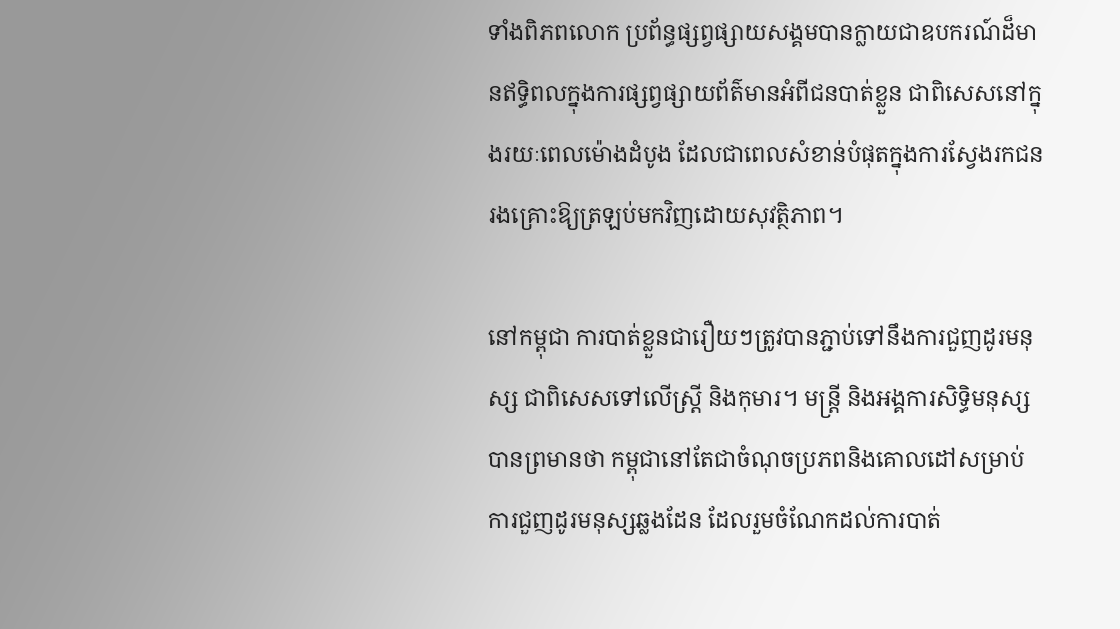ទាំងពិភពលោក ប្រព័ន្ធផ្សព្វផ្សាយសង្គមបានក្លាយជាឧបករណ៍ដ៏មានឥទ្ធិពលក្នុងការផ្សព្វផ្សាយព័ត៌មានអំពីជនបាត់ខ្លួន ជាពិសេសនៅក្នុងរយៈពេលម៉ោងដំបូង ដែលជាពេលសំខាន់បំផុតក្នុងការស្វែងរកជនរងគ្រោះឱ្យត្រឡប់មកវិញដោយសុវត្ថិភាព។

នៅកម្ពុជា ការបាត់ខ្លួនជារឿយៗត្រូវបានភ្ជាប់ទៅនឹងការជួញដូរមនុស្ស ជាពិសេសទៅលើស្ត្រី និងកុមារ។ មន្ត្រី និងអង្គការសិទ្ធិមនុស្សបានព្រមានថា កម្ពុជានៅតែជាចំណុចប្រភពនិងគោលដៅសម្រាប់ការជួញដូរមនុស្សឆ្លងដែន ដែលរួមចំណែកដល់ការបាត់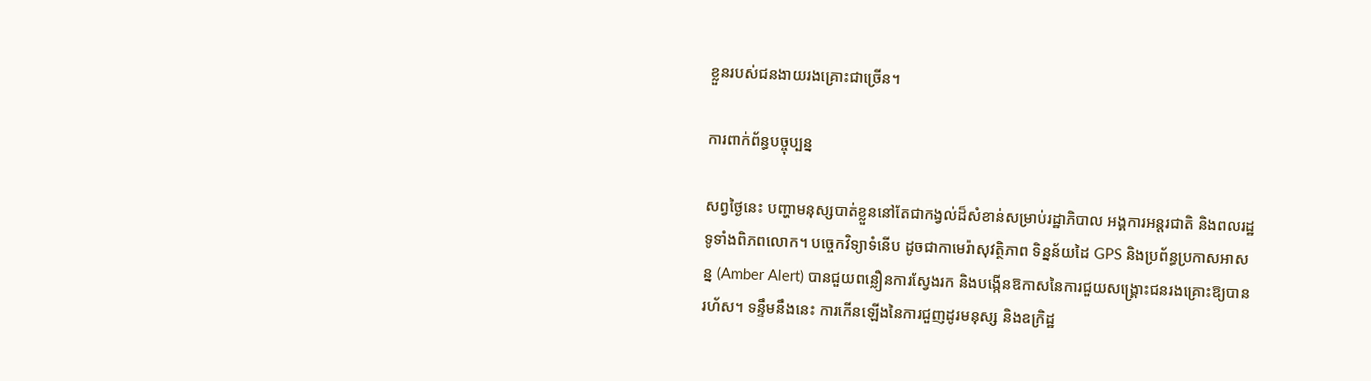ខ្លួនរបស់ជនងាយរងគ្រោះជាច្រើន។

ការពាក់ព័ន្ធបច្ចុប្បន្ន

សព្វថ្ងៃនេះ បញ្ហាមនុស្សបាត់ខ្លួននៅតែជាកង្វល់ដ៏សំខាន់សម្រាប់រដ្ឋាភិបាល អង្គការអន្តរជាតិ និងពលរដ្ឋទូទាំងពិភពលោក។ បច្ចេកវិទ្យាទំនើប ដូចជាកាមេរ៉ាសុវត្ថិភាព ទិន្នន័យដៃ GPS និងប្រព័ន្ធប្រកាសអាសន្ន (Amber Alert) បានជួយពន្លឿនការស្វែងរក និងបង្កើនឱកាសនៃការជួយសង្គ្រោះជនរងគ្រោះឱ្យបានរហ័ស។ ទន្ទឹមនឹងនេះ ការកើនឡើងនៃការជួញដូរមនុស្ស និងឧក្រិដ្ឋ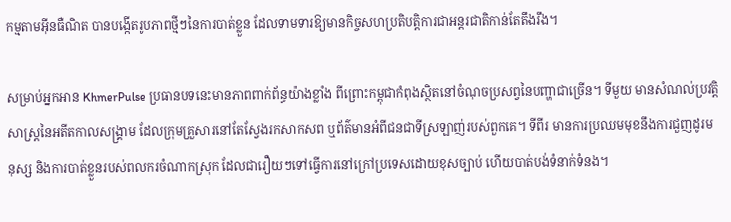កម្មតាមអ៊ីនធឺណិត បានបង្កើតរូបភាពថ្មីៗនៃការបាត់ខ្លួន ដែលទាមទារឱ្យមានកិច្ចសហប្រតិបត្តិការជាអន្តរជាតិកាន់តែតឹងរឹង។

សម្រាប់អ្នកអាន KhmerPulse ប្រធានបទនេះមានភាពពាក់ព័ន្ធយ៉ាងខ្លាំង ពីព្រោះកម្ពុជាកំពុងស្ថិតនៅចំណុចប្រសព្វនៃបញ្ហាជាច្រើន។ ទីមួយ មានសំណល់ប្រវត្តិសាស្ត្រនៃអតីតកាលសង្គ្រាម ដែលក្រុមគ្រួសារនៅតែស្វែងរកសាកសព ឬព័ត៌មានអំពីជនជាទីស្រឡាញ់របស់ពួកគេ។ ទីពីរ មានការប្រឈមមុខនឹងការជួញដូរមនុស្ស និងការបាត់ខ្លួនរបស់ពលករចំណាកស្រុក ដែលជារឿយៗទៅធ្វើការនៅក្រៅប្រទេសដោយខុសច្បាប់ ហើយបាត់បង់ទំនាក់ទំនង។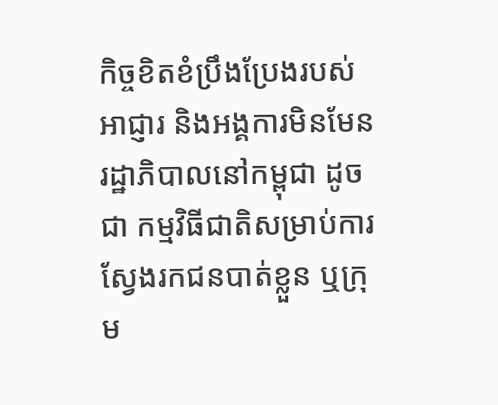កិច្ចខិតខំប្រឹងប្រែងរបស់អាជ្ញារ និងអង្គការមិនមែនរដ្ឋាភិបាលនៅកម្ពុជា ដូចជា កម្មវិធីជាតិសម្រាប់ការស្វែងរកជនបាត់ខ្លួន ឬក្រុម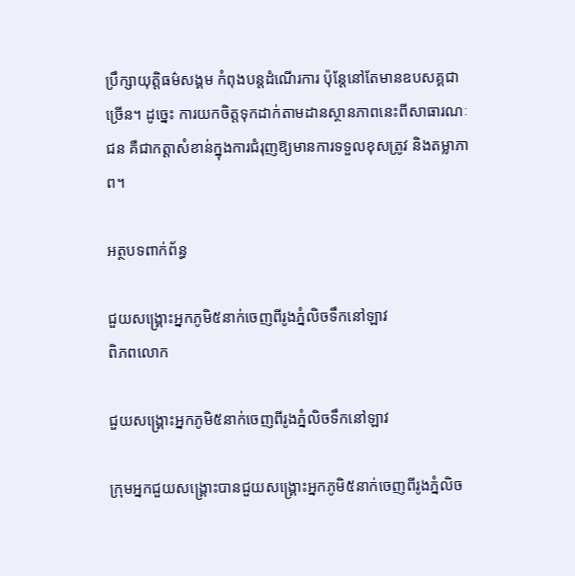ប្រឹក្សាយុត្តិធម៌សង្គម កំពុងបន្តដំណើរការ ប៉ុន្តែនៅតែមានឧបសគ្គជាច្រើន។ ដូច្នេះ ការយកចិត្តទុកដាក់តាមដានស្ថានភាពនេះពីសាធារណៈជន គឺជាកត្តាសំខាន់ក្នុងការជំរុញឱ្យមានការទទួលខុសត្រូវ និងតម្លាភាព។

អត្ថបទពាក់ព័ន្ធ

ជួយសង្គ្រោះអ្នកភូមិ៥នាក់ចេញពីរូងភ្នំលិចទឹកនៅឡាវ
ពិភពលោក

ជួយសង្គ្រោះអ្នកភូមិ៥នាក់ចេញពីរូងភ្នំលិចទឹកនៅឡាវ

ក្រុមអ្នកជួយសង្គ្រោះបានជួយសង្គ្រោះអ្នកភូមិ៥នាក់ចេញពីរូងភ្នំលិច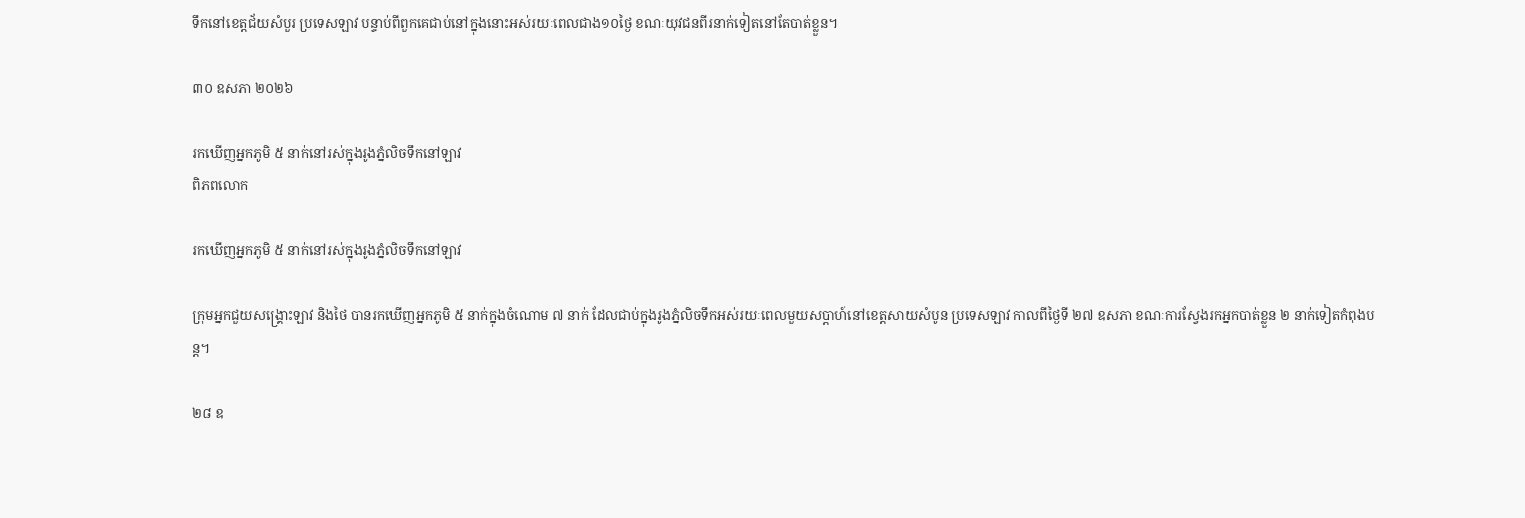ទឹកនៅខេត្តជ័យសំបួរ ប្រទេសឡាវ បន្ទាប់ពីពួកគេជាប់នៅក្នុងនោះអស់រយៈពេលជាង១០ថ្ងៃ ខណៈយុវជនពីរនាក់ទៀតនៅតែបាត់ខ្លួន។

៣០ ឧសភា ២០២៦

រកឃើញអ្នកភូមិ ៥ នាក់នៅរស់ក្នុងរូងភ្នំលិចទឹកនៅឡាវ
ពិភពលោក

រកឃើញអ្នកភូមិ ៥ នាក់នៅរស់ក្នុងរូងភ្នំលិចទឹកនៅឡាវ

ក្រុមអ្នកជួយសង្គ្រោះឡាវ និងថៃ បានរកឃើញអ្នកភូមិ ៥ នាក់ក្នុងចំណោម ៧ នាក់ ដែលជាប់ក្នុងរូងភ្នំលិចទឹកអស់រយៈពេលមួយសប្តាហ៍នៅខេត្តសាយសំបូន ប្រទេសឡាវ កាលពីថ្ងៃទី ២៧ ឧសភា ខណៈការស្វែងរកអ្នកបាត់ខ្លួន ២ នាក់ទៀតកំពុងបន្ត។

២៨ ឧ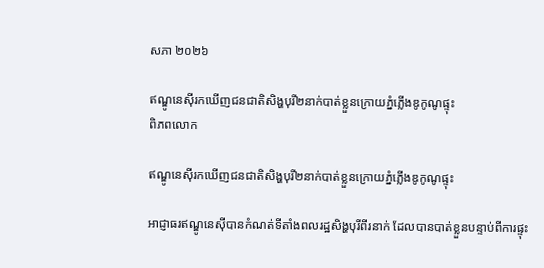សភា ២០២៦

ឥណ្ឌូនេស៊ីរកឃើញជនជាតិសិង្ហបុរី២នាក់បាត់ខ្លួនក្រោយភ្នំភ្លើងឌូកូណូផ្ទុះ
ពិភពលោក

ឥណ្ឌូនេស៊ីរកឃើញជនជាតិសិង្ហបុរី២នាក់បាត់ខ្លួនក្រោយភ្នំភ្លើងឌូកូណូផ្ទុះ

អាជ្ញាធរឥណ្ឌូនេស៊ីបានកំណត់ទីតាំងពលរដ្ឋសិង្ហបុរីពីរនាក់ ដែលបានបាត់ខ្លួនបន្ទាប់ពីការផ្ទុះ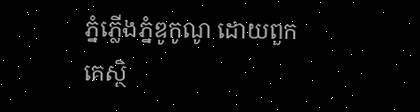ភ្នំភ្លើងភ្នំឌូកូណូ ដោយពួកគេស្ថិ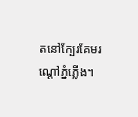តនៅក្បែរគែមរណ្ដៅភ្នំភ្លើង។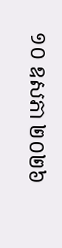១០ ឧសភា ២០២៦